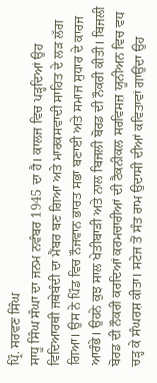ਪ੍ਰਿੰ. ਸਰਵਣ ਸਿੰਘ
ਸਾਧੂ ਸਿੰਘ ਸੰਘਾ ਦਾ ਜਨਮ ਨਵੰਬਰ 1945 ਦਾ ਹੈ। ਕਾਲਜ ਵਿਚ ਪੜ੍ਹਦਿਆਂ ਉਹ ਵਿਦਿਆਰਥੀ ਜਥੇਬੰਦੀ ਦਾ ਮੈਂਬਰ ਬਣ ਗਿਆ ਅਤੇ ਮਾਰਕਸਵਾਦੀ ਸਾਹਿਤ ਦੇ ਲੜ ਲੱਗ ਗਿਆ। ਉਸ ਨੇ ਪਿੰਡ ਵਿਚ ਨੌਜਵਾਨ ਭਾਰਤ ਸਭਾ ਬਣਾਈ ਅਤੇ ਸਮਾਜ ਸੁਧਾਰ ਦੇ ਕਾਰਜ ਆਰੰਭੇ। ਉਹਨੇ ਕੁਝ ਸਾਲ ਖੇਤੀਬਾੜੀ ਅਤੇ ਨਾਲ ਬਿਜਲੀ ਬੋਰਡ ਦੀ ਨੌਕਰੀ ਕੀਤੀ। ਬਿਜਲੀ ਬੋਰਡ ਦੀ ਨੌਕਰੀ ਕਰਦਿਆਂ ਕਰਮਚਾਰੀਆਂ ਦੀ ਟੈਕਨੀਕਲ ਸਰਵਿਸਜ਼ ਯੂਨੀਅਨ ਵਿਚ ਵਧ ਚੜ੍ਹ ਕੇ ਸੰਘਰਸ਼ ਕੀਤਾ। ਸਟੇਜ ਤੋਂ ਸੰਤ ਰਾਮ ਉਦਾਸੀ ਦੀਆਂ ਕਵਿਤਾਵਾਂ ਗਾਉਂਦਾ ਉਹ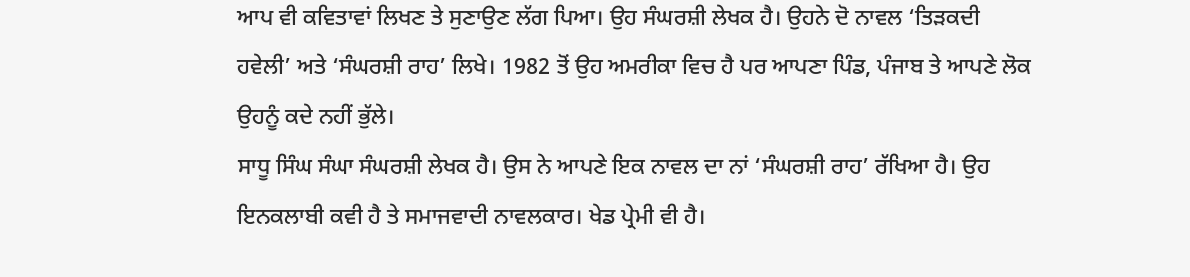ਆਪ ਵੀ ਕਵਿਤਾਵਾਂ ਲਿਖਣ ਤੇ ਸੁਣਾਉਣ ਲੱਗ ਪਿਆ। ਉਹ ਸੰਘਰਸ਼ੀ ਲੇਖਕ ਹੈ। ਉਹਨੇ ਦੋ ਨਾਵਲ ‘ਤਿੜਕਦੀ ਹਵੇਲੀ’ ਅਤੇ ‘ਸੰਘਰਸ਼ੀ ਰਾਹ’ ਲਿਖੇ। 1982 ਤੋਂ ਉਹ ਅਮਰੀਕਾ ਵਿਚ ਹੈ ਪਰ ਆਪਣਾ ਪਿੰਡ, ਪੰਜਾਬ ਤੇ ਆਪਣੇ ਲੋਕ ਉਹਨੂੰ ਕਦੇ ਨਹੀਂ ਭੁੱਲੇ।
ਸਾਧੂ ਸਿੰਘ ਸੰਘਾ ਸੰਘਰਸ਼ੀ ਲੇਖਕ ਹੈ। ਉਸ ਨੇ ਆਪਣੇ ਇਕ ਨਾਵਲ ਦਾ ਨਾਂ ‘ਸੰਘਰਸ਼ੀ ਰਾਹ’ ਰੱਖਿਆ ਹੈ। ਉਹ ਇਨਕਲਾਬੀ ਕਵੀ ਹੈ ਤੇ ਸਮਾਜਵਾਦੀ ਨਾਵਲਕਾਰ। ਖੇਡ ਪ੍ਰੇਮੀ ਵੀ ਹੈ।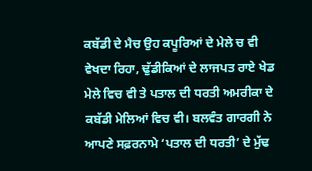ਕਬੱਡੀ ਦੇ ਮੈਚ ਉਹ ਕਪੂਰਿਆਂ ਦੇ ਮੇਲੇ ਚ ਵੀ ਵੇਖਦਾ ਰਿਹਾ, ਢੁੱਡੀਕਿਆਂ ਦੇ ਲਾਜਪਤ ਰਾਏ ਖੇਡ ਮੇਲੇ ਵਿਚ ਵੀ ਤੇ ਪਤਾਲ ਦੀ ਧਰਤੀ ਅਮਰੀਕਾ ਦੇ ਕਬੱਡੀ ਮੇਲਿਆਂ ਵਿਚ ਵੀ। ਬਲਵੰਤ ਗਾਰਗੀ ਨੇ ਆਪਣੇ ਸਫ਼ਰਨਾਮੇ ‘ਪਤਾਲ ਦੀ ਧਰਤੀ’ ਦੇ ਮੁੱਢ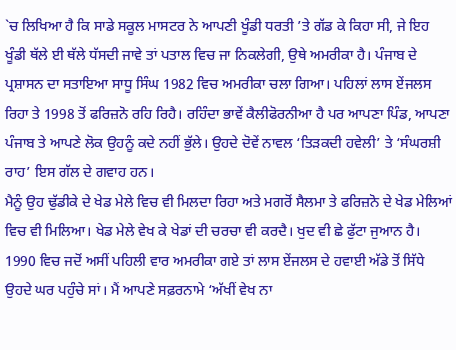`ਚ ਲਿਖਿਆ ਹੈ ਕਿ ਸਾਡੇ ਸਕੂਲ ਮਾਸਟਰ ਨੇ ਆਪਣੀ ਖੂੰਡੀ ਧਰਤੀ ’ਤੇ ਗੱਡ ਕੇ ਕਿਹਾ ਸੀ, ਜੇ ਇਹ ਖੂੰਡੀ ਥੱਲੇ ਈ ਥੱਲੇ ਧੱਸਦੀ ਜਾਵੇ ਤਾਂ ਪਤਾਲ ਵਿਚ ਜਾ ਨਿਕਲੇਗੀ, ਉਥੇ ਅਮਰੀਕਾ ਹੈ। ਪੰਜਾਬ ਦੇ ਪ੍ਰਸ਼ਾਸਨ ਦਾ ਸਤਾਇਆ ਸਾਧੂ ਸਿੰਘ 1982 ਵਿਚ ਅਮਰੀਕਾ ਚਲਾ ਗਿਆ। ਪਹਿਲਾਂ ਲਾਸ ਏਂਜਲਸ ਰਿਹਾ ਤੇ 1998 ਤੋਂ ਫਰਿਜ਼ਨੋ ਰਹਿ ਰਿਹੈ। ਰਹਿੰਦਾ ਭਾਵੇਂ ਕੈਲੀਫੋਰਨੀਆ ਹੈ ਪਰ ਆਪਣਾ ਪਿੰਡ, ਆਪਣਾ ਪੰਜਾਬ ਤੇ ਆਪਣੇ ਲੋਕ ਉਹਨੂੰ ਕਦੇ ਨਹੀਂ ਭੁੱਲੇ। ਉਹਦੇ ਦੋਵੇਂ ਨਾਵਲ ‘ਤਿੜਕਦੀ ਹਵੇਲੀ’ ਤੇ ‘ਸੰਘਰਸ਼ੀ ਰਾਹ’ ਇਸ ਗੱਲ ਦੇ ਗਵਾਹ ਹਨ।
ਮੈਨੂੰ ਉਹ ਢੁੱਡੀਕੇ ਦੇ ਖੇਡ ਮੇਲੇ ਵਿਚ ਵੀ ਮਿਲਦਾ ਰਿਹਾ ਅਤੇ ਮਗਰੋਂ ਸੈਲਮਾ ਤੇ ਫਰਿਜ਼ਨੋ ਦੇ ਖੇਡ ਮੇਲਿਆਂ ਵਿਚ ਵੀ ਮਿਲਿਆ। ਖੇਡ ਮੇਲੇ ਵੇਖ ਕੇ ਖੇਡਾਂ ਦੀ ਚਰਚਾ ਵੀ ਕਰਦੈ। ਖੁਦ ਵੀ ਛੇ ਫੁੱਟਾ ਜੁਆਨ ਹੈ। 1990 ਵਿਚ ਜਦੋਂ ਅਸੀਂ ਪਹਿਲੀ ਵਾਰ ਅਮਰੀਕਾ ਗਏ ਤਾਂ ਲਾਸ ਏਂਜਲਸ ਦੇ ਹਵਾਈ ਅੱਡੇ ਤੋਂ ਸਿੱਧੇ ਉਹਦੇ ਘਰ ਪਹੁੰਚੇ ਸਾਂ। ਮੈਂ ਆਪਣੇ ਸਫ਼ਰਨਾਮੇ ‘ਅੱਖੀਂ ਵੇਖ ਨਾ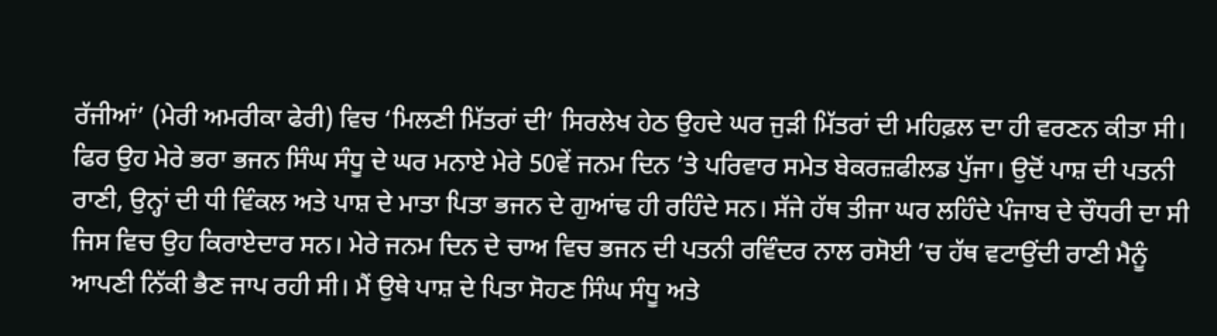ਰੱਜੀਆਂ’ (ਮੇਰੀ ਅਮਰੀਕਾ ਫੇਰੀ) ਵਿਚ ‘ਮਿਲਣੀ ਮਿੱਤਰਾਂ ਦੀ’ ਸਿਰਲੇਖ ਹੇਠ ਉਹਦੇ ਘਰ ਜੁੜੀ ਮਿੱਤਰਾਂ ਦੀ ਮਹਿਫ਼ਲ ਦਾ ਹੀ ਵਰਣਨ ਕੀਤਾ ਸੀ। ਫਿਰ ਉਹ ਮੇਰੇ ਭਰਾ ਭਜਨ ਸਿੰਘ ਸੰਧੂ ਦੇ ਘਰ ਮਨਾਏ ਮੇਰੇ 50ਵੇਂ ਜਨਮ ਦਿਨ ’ਤੇ ਪਰਿਵਾਰ ਸਮੇਤ ਬੇਕਰਜ਼ਫੀਲਡ ਪੁੱਜਾ। ਉਦੋਂ ਪਾਸ਼ ਦੀ ਪਤਨੀ ਰਾਣੀ, ਉਨ੍ਹਾਂ ਦੀ ਧੀ ਵਿੰਕਲ ਅਤੇ ਪਾਸ਼ ਦੇ ਮਾਤਾ ਪਿਤਾ ਭਜਨ ਦੇ ਗੁਆਂਢ ਹੀ ਰਹਿੰਦੇ ਸਨ। ਸੱਜੇ ਹੱਥ ਤੀਜਾ ਘਰ ਲਹਿੰਦੇ ਪੰਜਾਬ ਦੇ ਚੌਧਰੀ ਦਾ ਸੀ ਜਿਸ ਵਿਚ ਉਹ ਕਿਰਾਏਦਾਰ ਸਨ। ਮੇਰੇ ਜਨਮ ਦਿਨ ਦੇ ਚਾਅ ਵਿਚ ਭਜਨ ਦੀ ਪਤਨੀ ਰਵਿੰਦਰ ਨਾਲ ਰਸੋਈ ’ਚ ਹੱਥ ਵਟਾਉਂਦੀ ਰਾਣੀ ਮੈਨੂੰ ਆਪਣੀ ਨਿੱਕੀ ਭੈਣ ਜਾਪ ਰਹੀ ਸੀ। ਮੈਂ ਉਥੇ ਪਾਸ਼ ਦੇ ਪਿਤਾ ਸੋਹਣ ਸਿੰਘ ਸੰਧੂ ਅਤੇ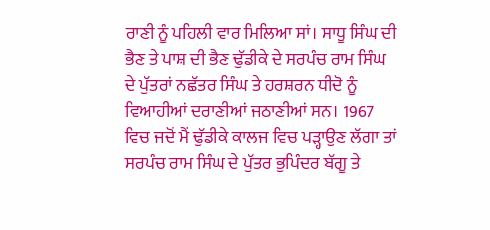ਰਾਣੀ ਨੂੰ ਪਹਿਲੀ ਵਾਰ ਮਿਲਿਆ ਸਾਂ। ਸਾਧੂ ਸਿੰਘ ਦੀ ਭੈਣ ਤੇ ਪਾਸ਼ ਦੀ ਭੈਣ ਢੁੱਡੀਕੇ ਦੇ ਸਰਪੰਚ ਰਾਮ ਸਿੰਘ ਦੇ ਪੁੱਤਰਾਂ ਨਛੱਤਰ ਸਿੰਘ ਤੇ ਹਰਸ਼ਰਨ ਧੀਦੋ ਨੂੰ ਵਿਆਹੀਆਂ ਦਰਾਣੀਆਂ ਜਠਾਣੀਆਂ ਸਨ। 1967 ਵਿਚ ਜਦੋਂ ਮੈਂ ਢੁੱਡੀਕੇ ਕਾਲਜ ਵਿਚ ਪੜ੍ਹਾਉਣ ਲੱਗਾ ਤਾਂ ਸਰਪੰਚ ਰਾਮ ਸਿੰਘ ਦੇ ਪੁੱਤਰ ਭੁਪਿੰਦਰ ਬੱਗੂ ਤੇ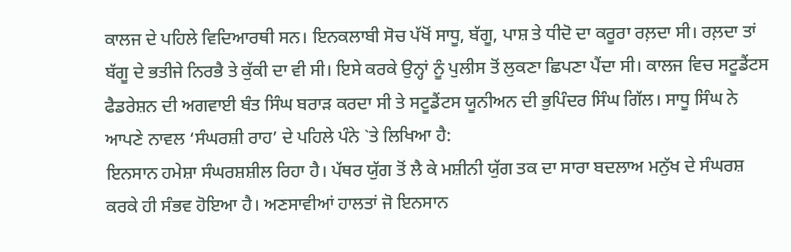ਕਾਲਜ ਦੇ ਪਹਿਲੇ ਵਿਦਿਆਰਥੀ ਸਨ। ਇਨਕਲਾਬੀ ਸੋਚ ਪੱਖੋਂ ਸਾਧੂ, ਬੱਗੂ, ਪਾਸ਼ ਤੇ ਧੀਦੋ ਦਾ ਕਰੂਰਾ ਰਲ਼ਦਾ ਸੀ। ਰਲ਼ਦਾ ਤਾਂ ਬੱਗੂ ਦੇ ਭਤੀਜੇ ਨਿਰਭੈ ਤੇ ਕੁੱਕੀ ਦਾ ਵੀ ਸੀ। ਇਸੇ ਕਰਕੇ ਉਨ੍ਹਾਂ ਨੂੰ ਪੁਲੀਸ ਤੋਂ ਲੁਕਣਾ ਛਿਪਣਾ ਪੈਂਦਾ ਸੀ। ਕਾਲਜ ਵਿਚ ਸਟੂਡੈਂਟਸ ਫੈਡਰੇਸ਼ਨ ਦੀ ਅਗਵਾਈ ਬੰਤ ਸਿੰਘ ਬਰਾੜ ਕਰਦਾ ਸੀ ਤੇ ਸਟੂਡੈਂਟਸ ਯੂਨੀਅਨ ਦੀ ਭੁਪਿੰਦਰ ਸਿੰਘ ਗਿੱਲ। ਸਾਧੂ ਸਿੰਘ ਨੇ ਆਪਣੇ ਨਾਵਲ ‘ਸੰਘਰਸ਼ੀ ਰਾਹ’ ਦੇ ਪਹਿਲੇ ਪੰਨੇ `ਤੇ ਲਿਖਿਆ ਹੈ:
ਇਨਸਾਨ ਹਮੇਸ਼ਾ ਸੰਘਰਸ਼ਸ਼ੀਲ ਰਿਹਾ ਹੈ। ਪੱਥਰ ਯੁੱਗ ਤੋਂ ਲੈ ਕੇ ਮਸ਼ੀਨੀ ਯੁੱਗ ਤਕ ਦਾ ਸਾਰਾ ਬਦਲਾਅ ਮਨੁੱਖ ਦੇ ਸੰਘਰਸ਼ ਕਰਕੇ ਹੀ ਸੰਭਵ ਹੋਇਆ ਹੈ। ਅਣਸਾਵੀਆਂ ਹਾਲਤਾਂ ਜੋ ਇਨਸਾਨ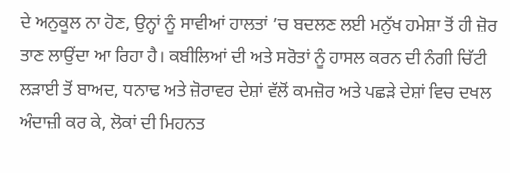ਦੇ ਅਨੁਕੂਲ ਨਾ ਹੋਣ, ਉਨ੍ਹਾਂ ਨੂੰ ਸਾਵੀਆਂ ਹਾਲਤਾਂ ’ਚ ਬਦਲਣ ਲਈ ਮਨੁੱਖ ਹਮੇਸ਼ਾ ਤੋਂ ਹੀ ਜ਼ੋਰ ਤਾਣ ਲਾਉਂਦਾ ਆ ਰਿਹਾ ਹੈ। ਕਬੀਲਿਆਂ ਦੀ ਅਤੇ ਸਰੋਤਾਂ ਨੂੰ ਹਾਸਲ ਕਰਨ ਦੀ ਨੰਗੀ ਚਿੱਟੀ ਲੜਾਈ ਤੋਂ ਬਾਅਦ, ਧਨਾਢ ਅਤੇ ਜ਼ੋਰਾਵਰ ਦੇਸ਼ਾਂ ਵੱਲੋਂ ਕਮਜ਼ੋਰ ਅਤੇ ਪਛੜੇ ਦੇਸ਼ਾਂ ਵਿਚ ਦਖਲ ਅੰਦਾਜ਼ੀ ਕਰ ਕੇ, ਲੋਕਾਂ ਦੀ ਮਿਹਨਤ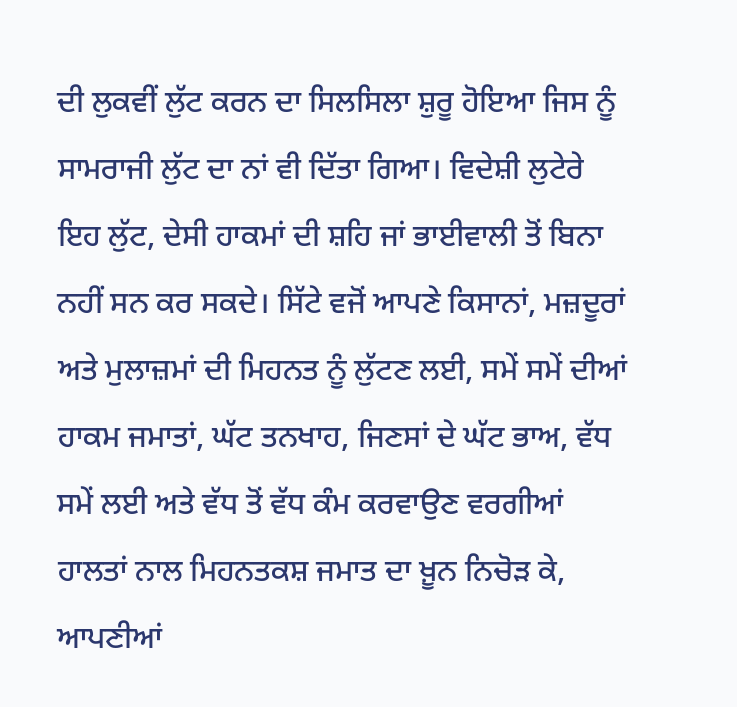ਦੀ ਲੁਕਵੀਂ ਲੁੱਟ ਕਰਨ ਦਾ ਸਿਲਸਿਲਾ ਸ਼ੁਰੂ ਹੋਇਆ ਜਿਸ ਨੂੰ ਸਾਮਰਾਜੀ ਲੁੱਟ ਦਾ ਨਾਂ ਵੀ ਦਿੱਤਾ ਗਿਆ। ਵਿਦੇਸ਼ੀ ਲੁਟੇਰੇ ਇਹ ਲੁੱਟ, ਦੇਸੀ ਹਾਕਮਾਂ ਦੀ ਸ਼ਹਿ ਜਾਂ ਭਾਈਵਾਲੀ ਤੋਂ ਬਿਨਾ ਨਹੀਂ ਸਨ ਕਰ ਸਕਦੇ। ਸਿੱਟੇ ਵਜੋਂ ਆਪਣੇ ਕਿਸਾਨਾਂ, ਮਜ਼ਦੂਰਾਂ ਅਤੇ ਮੁਲਾਜ਼ਮਾਂ ਦੀ ਮਿਹਨਤ ਨੂੰ ਲੁੱਟਣ ਲਈ, ਸਮੇਂ ਸਮੇਂ ਦੀਆਂ ਹਾਕਮ ਜਮਾਤਾਂ, ਘੱਟ ਤਨਖਾਹ, ਜਿਣਸਾਂ ਦੇ ਘੱਟ ਭਾਅ, ਵੱਧ ਸਮੇਂ ਲਈ ਅਤੇ ਵੱਧ ਤੋਂ ਵੱਧ ਕੰਮ ਕਰਵਾਉਣ ਵਰਗੀਆਂ ਹਾਲਤਾਂ ਨਾਲ ਮਿਹਨਤਕਸ਼ ਜਮਾਤ ਦਾ ਖ਼ੂਨ ਨਿਚੋੜ ਕੇ, ਆਪਣੀਆਂ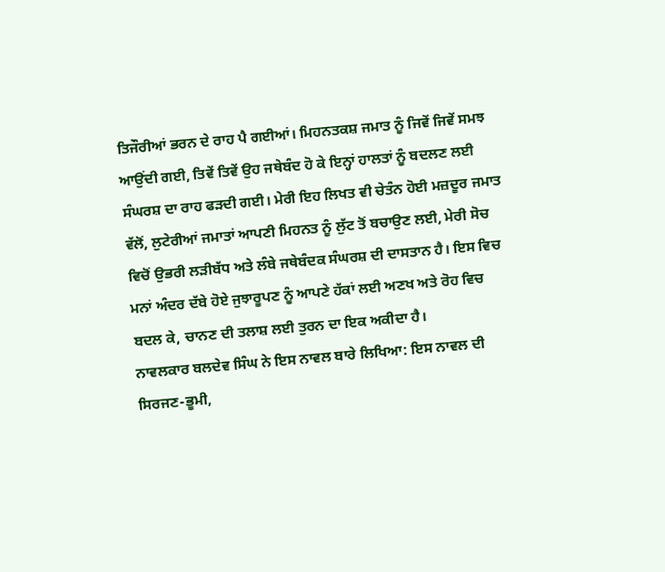ਤਿਜੌਰੀਆਂ ਭਰਨ ਦੇ ਰਾਹ ਪੈ ਗਈਆਂ। ਮਿਹਨਤਕਸ਼ ਜਮਾਤ ਨੂੰ ਜਿਵੇਂ ਜਿਵੇਂ ਸਮਝ ਆਉਂਦੀ ਗਈ, ਤਿਵੇਂ ਤਿਵੇਂ ਉਹ ਜਥੇਬੰਦ ਹੋ ਕੇ ਇਨ੍ਹਾਂ ਹਾਲਤਾਂ ਨੂੰ ਬਦਲਣ ਲਈ ਸੰਘਰਸ਼ ਦਾ ਰਾਹ ਫੜਦੀ ਗਈ। ਮੇਰੀ ਇਹ ਲਿਖਤ ਵੀ ਚੇਤੰਨ ਹੋਈ ਮਜ਼ਦੂਰ ਜਮਾਤ ਵੱਲੋਂ, ਲੁਟੇਰੀਆਂ ਜਮਾਤਾਂ ਆਪਣੀ ਮਿਹਨਤ ਨੂੰ ਲੁੱਟ ਤੋਂ ਬਚਾਉਣ ਲਈ, ਮੇਰੀ ਸੋਚ ਵਿਚੋਂ ਉਭਰੀ ਲੜੀਬੱਧ ਅਤੇ ਲੰਬੇ ਜਥੇਬੰਦਕ ਸੰਘਰਸ਼ ਦੀ ਦਾਸਤਾਨ ਹੈ। ਇਸ ਵਿਚ ਮਨਾਂ ਅੰਦਰ ਦੱਬੇ ਹੋਏ ਜੁਝਾਰੂਪਣ ਨੂੰ ਆਪਣੇ ਹੱਕਾਂ ਲਈ ਅਣਖ ਅਤੇ ਰੋਹ ਵਿਚ ਬਦਲ ਕੇ, ਚਾਨਣ ਦੀ ਤਲਾਸ਼ ਲਈ ਤੁਰਨ ਦਾ ਇਕ ਅਕੀਦਾ ਹੈ।
ਨਾਵਲਕਾਰ ਬਲਦੇਵ ਸਿੰਘ ਨੇ ਇਸ ਨਾਵਲ ਬਾਰੇ ਲਿਖਿਆ: ਇਸ ਨਾਵਲ ਦੀ ਸਿਰਜਣ-ਭੂਮੀ,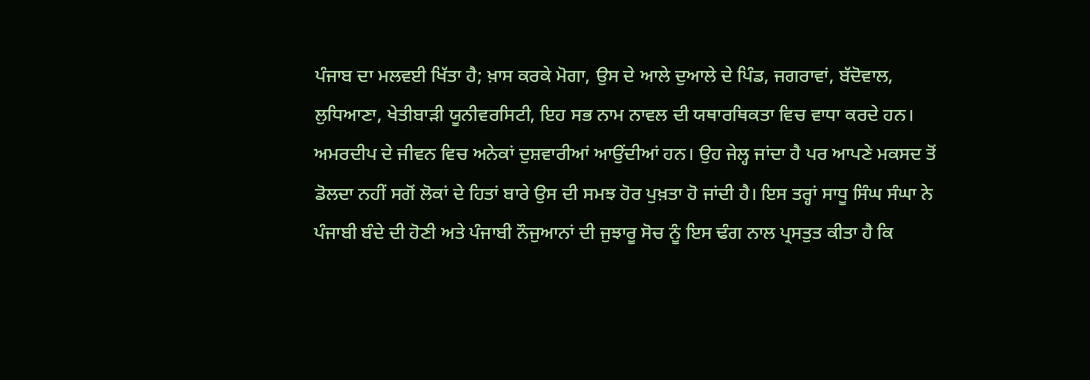ਪੰਜਾਬ ਦਾ ਮਲਵਈ ਖਿੱਤਾ ਹੈ; ਖ਼ਾਸ ਕਰਕੇ ਮੋਗਾ, ਉਸ ਦੇ ਆਲੇ ਦੁਆਲੇ ਦੇ ਪਿੰਡ, ਜਗਰਾਵਾਂ, ਬੱਦੋਵਾਲ, ਲੁਧਿਆਣਾ, ਖੇਤੀਬਾੜੀ ਯੂਨੀਵਰਸਿਟੀ, ਇਹ ਸਭ ਨਾਮ ਨਾਵਲ ਦੀ ਯਥਾਰਥਿਕਤਾ ਵਿਚ ਵਾਧਾ ਕਰਦੇ ਹਨ। ਅਮਰਦੀਪ ਦੇ ਜੀਵਨ ਵਿਚ ਅਨੇਕਾਂ ਦੁਸ਼ਵਾਰੀਆਂ ਆਉਂਦੀਆਂ ਹਨ। ਉਹ ਜੇਲ੍ਹ ਜਾਂਦਾ ਹੈ ਪਰ ਆਪਣੇ ਮਕਸਦ ਤੋਂ ਡੋਲਦਾ ਨਹੀਂ ਸਗੋਂ ਲੋਕਾਂ ਦੇ ਹਿਤਾਂ ਬਾਰੇ ਉਸ ਦੀ ਸਮਝ ਹੋਰ ਪੁਖ਼ਤਾ ਹੋ ਜਾਂਦੀ ਹੈ। ਇਸ ਤਰ੍ਹਾਂ ਸਾਧੂ ਸਿੰਘ ਸੰਘਾ ਨੇ ਪੰਜਾਬੀ ਬੰਦੇ ਦੀ ਹੋਣੀ ਅਤੇ ਪੰਜਾਬੀ ਨੌਜੁਆਨਾਂ ਦੀ ਜੁਝਾਰੂ ਸੋਚ ਨੂੰ ਇਸ ਢੰਗ ਨਾਲ ਪ੍ਰਸਤੁਤ ਕੀਤਾ ਹੈ ਕਿ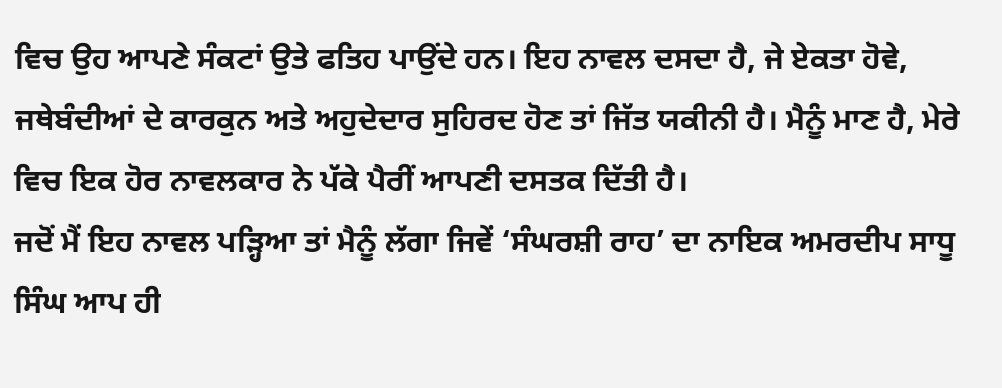ਵਿਚ ਉਹ ਆਪਣੇ ਸੰਕਟਾਂ ਉਤੇ ਫਤਿਹ ਪਾਉਂਦੇ ਹਨ। ਇਹ ਨਾਵਲ ਦਸਦਾ ਹੈ, ਜੇ ਏਕਤਾ ਹੋਵੇ, ਜਥੇਬੰਦੀਆਂ ਦੇ ਕਾਰਕੁਨ ਅਤੇ ਅਹੁਦੇਦਾਰ ਸੁਹਿਰਦ ਹੋਣ ਤਾਂ ਜਿੱਤ ਯਕੀਨੀ ਹੈ। ਮੈਨੂੰ ਮਾਣ ਹੈ, ਮੇਰੇ ਵਿਚ ਇਕ ਹੋਰ ਨਾਵਲਕਾਰ ਨੇ ਪੱਕੇ ਪੈਰੀਂ ਆਪਣੀ ਦਸਤਕ ਦਿੱਤੀ ਹੈ।
ਜਦੋਂ ਮੈਂ ਇਹ ਨਾਵਲ ਪੜ੍ਹਿਆ ਤਾਂ ਮੈਨੂੰ ਲੱਗਾ ਜਿਵੇਂ ‘ਸੰਘਰਸ਼ੀ ਰਾਹ’ ਦਾ ਨਾਇਕ ਅਮਰਦੀਪ ਸਾਧੂ ਸਿੰਘ ਆਪ ਹੀ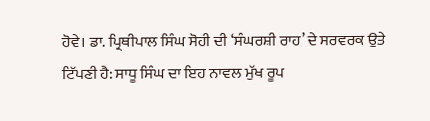ਹੋਵੇ। ਡਾ. ਪ੍ਰਿਥੀਪਾਲ ਸਿੰਘ ਸੋਹੀ ਦੀ ‘ਸੰਘਰਸ਼ੀ ਰਾਹ’ ਦੇ ਸਰਵਰਕ ਉਤੇ ਟਿੱਪਣੀ ਹੈ: ਸਾਧੂ ਸਿੰਘ ਦਾ ਇਹ ਨਾਵਲ ਮੁੱਖ ਰੂਪ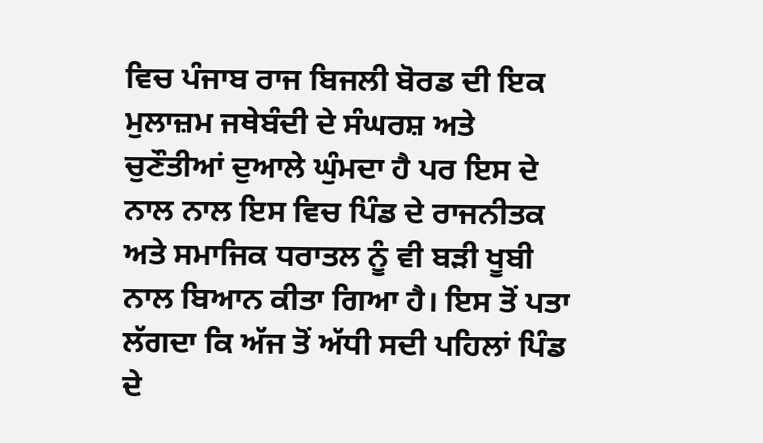ਵਿਚ ਪੰਜਾਬ ਰਾਜ ਬਿਜਲੀ ਬੋਰਡ ਦੀ ਇਕ ਮੁਲਾਜ਼ਮ ਜਥੇਬੰਦੀ ਦੇ ਸੰਘਰਸ਼ ਅਤੇ ਚੁਣੌਤੀਆਂ ਦੁਆਲੇ ਘੁੰਮਦਾ ਹੈ ਪਰ ਇਸ ਦੇ ਨਾਲ ਨਾਲ ਇਸ ਵਿਚ ਪਿੰਡ ਦੇ ਰਾਜਨੀਤਕ ਅਤੇ ਸਮਾਜਿਕ ਧਰਾਤਲ ਨੂੰ ਵੀ ਬੜੀ ਖੂਬੀ ਨਾਲ ਬਿਆਨ ਕੀਤਾ ਗਿਆ ਹੈ। ਇਸ ਤੋਂ ਪਤਾ ਲੱਗਦਾ ਕਿ ਅੱਜ ਤੋਂ ਅੱਧੀ ਸਦੀ ਪਹਿਲਾਂ ਪਿੰਡ ਦੇ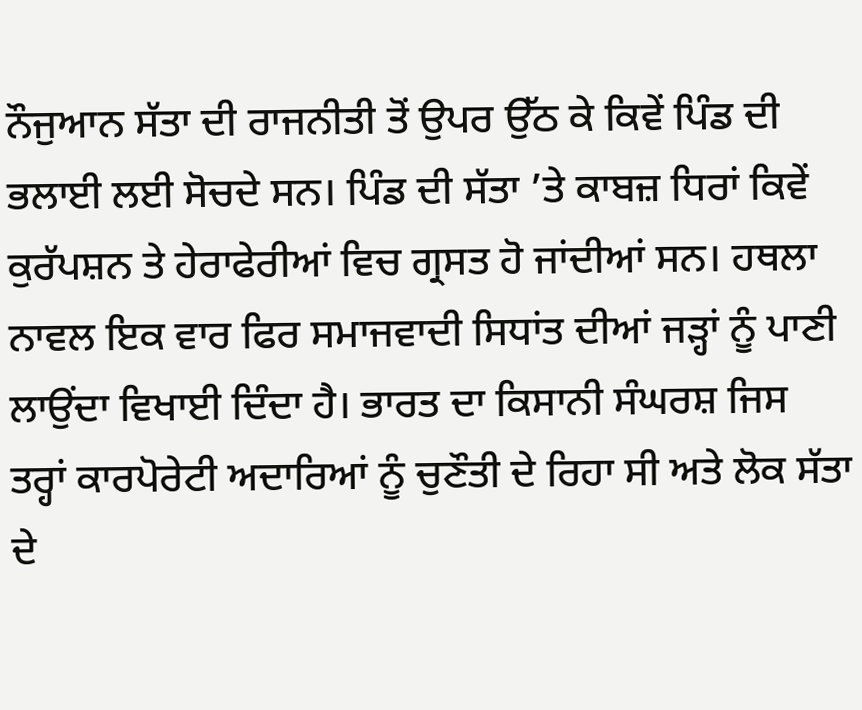ਨੌਜੁਆਨ ਸੱਤਾ ਦੀ ਰਾਜਨੀਤੀ ਤੋਂ ਉਪਰ ਉੱਠ ਕੇ ਕਿਵੇਂ ਪਿੰਡ ਦੀ ਭਲਾਈ ਲਈ ਸੋਚਦੇ ਸਨ। ਪਿੰਡ ਦੀ ਸੱਤਾ ’ਤੇ ਕਾਬਜ਼ ਧਿਰਾਂ ਕਿਵੇਂ ਕੁਰੱਪਸ਼ਨ ਤੇ ਹੇਰਾਫੇਰੀਆਂ ਵਿਚ ਗ੍ਰਸਤ ਹੋ ਜਾਂਦੀਆਂ ਸਨ। ਹਥਲਾ ਨਾਵਲ ਇਕ ਵਾਰ ਫਿਰ ਸਮਾਜਵਾਦੀ ਸਿਧਾਂਤ ਦੀਆਂ ਜੜ੍ਹਾਂ ਨੂੰ ਪਾਣੀ ਲਾਉਂਦਾ ਵਿਖਾਈ ਦਿੰਦਾ ਹੈ। ਭਾਰਤ ਦਾ ਕਿਸਾਨੀ ਸੰਘਰਸ਼ ਜਿਸ ਤਰ੍ਹਾਂ ਕਾਰਪੋਰੇਟੀ ਅਦਾਰਿਆਂ ਨੂੰ ਚੁਣੌਤੀ ਦੇ ਰਿਹਾ ਸੀ ਅਤੇ ਲੋਕ ਸੱਤਾ ਦੇ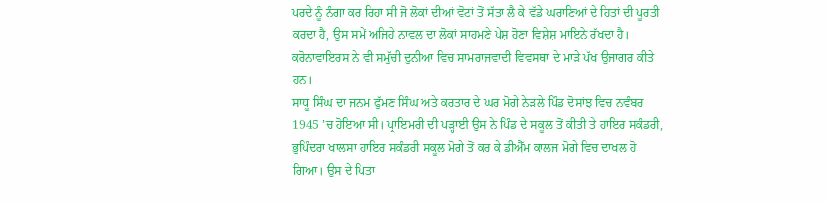ਪਰਦੇ ਨੂੰ ਨੰਗਾ ਕਰ ਰਿਹਾ ਸੀ ਜੋ ਲੋਕਾਂ ਦੀਆਂ ਵੋਟਾਂ ਤੋਂ ਸੱਤਾ ਲੈ ਕੇ ਵੱਡੇ ਘਰਾਣਿਆਂ ਦੇ ਹਿਤਾਂ ਦੀ ਪੂਰਤੀ ਕਰਦਾ ਹੈ, ਉਸ ਸਮੇਂ ਅਜਿਹੇ ਨਾਵਲ ਦਾ ਲੋਕਾਂ ਸਾਹਮਣੇ ਪੇਸ਼ ਹੋਣਾ ਵਿਸ਼ੇਸ਼ ਮਾਇਨੇ ਰੱਖਦਾ ਹੈ। ਕਰੋਨਾਵਾਇਰਸ ਨੇ ਵੀ ਸਮੁੱਚੀ ਦੁਨੀਆ ਵਿਚ ਸਾਮਰਾਜਵਾਦੀ ਵਿਵਸਥਾ ਦੇ ਮਾੜੇ ਪੱਖ ਉਜਾਗਰ ਕੀਤੇ ਹਨ।
ਸਾਧੂ ਸਿੰਘ ਦਾ ਜਨਮ ਫੁੱਮਣ ਸਿੰਘ ਅਤੇ ਕਰਤਾਰ ਦੇ ਘਰ ਮੋਗੇ ਨੇੜਲੇ ਪਿੰਡ ਦੋਸਾਂਝ ਵਿਚ ਨਵੰਬਰ 1945 ’ਚ ਹੋਇਆ ਸੀ। ਪ੍ਰਾਇਮਰੀ ਦੀ ਪੜ੍ਹਾਈ ਉਸ ਨੇ ਪਿੰਡ ਦੇ ਸਕੂਲ ਤੋਂ ਕੀਤੀ ਤੇ ਹਾਇਰ ਸਕੰਡਰੀ, ਭੁਪਿੰਦਰਾ ਖਾਲਸਾ ਹਾਇਰ ਸਕੰਡਰੀ ਸਕੂਲ ਮੋਗੇ ਤੋਂ ਕਰ ਕੇ ਡੀਐੱਮ ਕਾਲਜ ਮੋਗੇ ਵਿਚ ਦਾਖਲ ਹੋ ਗਿਆ। ਉਸ ਦੇ ਪਿਤਾ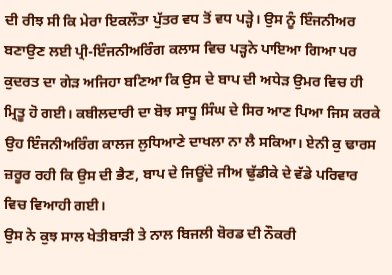ਦੀ ਰੀਝ ਸੀ ਕਿ ਮੇਰਾ ਇਕਲੌਤਾ ਪੁੱਤਰ ਵਧ ਤੋਂ ਵਧ ਪੜ੍ਹੇ। ਉਸ ਨੂੰ ਇੰਜਨੀਅਰ ਬਣਾਉਣ ਲਈ ਪ੍ਰੀ-ਇੰਜਨੀਅਰਿੰਗ ਕਲਾਸ ਵਿਚ ਪੜ੍ਹਨੇ ਪਾਇਆ ਗਿਆ ਪਰ ਕੁਦਰਤ ਦਾ ਗੇੜ ਅਜਿਹਾ ਬਣਿਆ ਕਿ ਉਸ ਦੇ ਬਾਪ ਦੀ ਅਧੇੜ ਉਮਰ ਵਿਚ ਹੀ ਮ੍ਰਿਤੂ ਹੋ ਗਈ। ਕਬੀਲਦਾਰੀ ਦਾ ਬੋਝ ਸਾਧੂ ਸਿੰਘ ਦੇ ਸਿਰ ਆਣ ਪਿਆ ਜਿਸ ਕਰਕੇ ਉਹ ਇੰਜਨੀਅਰਿੰਗ ਕਾਲਜ ਲੁਧਿਆਣੇ ਦਾਖਲਾ ਨਾ ਲੈ ਸਕਿਆ। ਏਨੀ ਕੁ ਢਾਰਸ ਜ਼ਰੂਰ ਰਹੀ ਕਿ ਉਸ ਦੀ ਭੈਣ, ਬਾਪ ਦੇ ਜਿਊਂਦੇ ਜੀਅ ਢੁੱਡੀਕੇ ਦੇ ਵੱਡੇ ਪਰਿਵਾਰ ਵਿਚ ਵਿਆਹੀ ਗਈ।
ਉਸ ਨੇ ਕੁਝ ਸਾਲ ਖੇਤੀਬਾੜੀ ਤੇ ਨਾਲ ਬਿਜਲੀ ਬੋਰਡ ਦੀ ਨੌਕਰੀ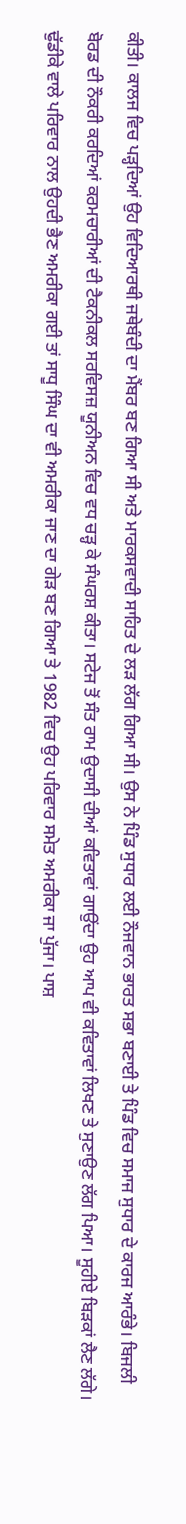ਕੀਤੀ। ਕਾਲਜ ਵਿਚ ਪੜ੍ਹਦਿਆਂ ਉਹ ਵਿਦਿਆਰਥੀ ਜਥੇਬੰਦੀ ਦਾ ਮੈਂਬਰ ਬਣ ਗਿਆ ਸੀ ਅਤੇ ਮਾਰਕਸਵਾਦੀ ਸਾਹਿਤ ਦੇ ਲੜ ਲੱਗ ਗਿਆ ਸੀ। ਉਸ ਨੇ ਪਿੰਡ ਸੁਧਾਰ ਲਈ ਨੌਜਵਾਨ ਭਾਰਤ ਸਭਾ ਬਣਾਈ ਤੇ ਪਿੰਡ ਵਿਚ ਸਮਾਜ ਸੁਧਾਰ ਦੇ ਕਾਰਜ ਆਰੰਭੇ। ਬਿਜਲੀ ਬੋਰਡ ਦੀ ਨੌਕਰੀ ਕਰਦਿਆਂ ਕਰਮਚਾਰੀਆਂ ਦੀ ਟੈਕਨੀਕਲ ਸਰਵਿਸਜ਼ ਯੂਨੀਅਨ ਵਿਚ ਵਧ ਚੜ੍ਹ ਕੇ ਸੰਘਰਸ਼ ਕੀਤਾ। ਸਟੇਜ ਤੋਂ ਸੰਤ ਰਾਮ ਉਦਾਸੀ ਦੀਆਂ ਕਵਿਤਾਵਾਂ ਗਾਉਂਦਾ ਉਹ ਆਪ ਵੀ ਕਵਿਤਾਵਾਂ ਲਿਖਣ ਤੇ ਸੁਣਾਉਣ ਲੱਗ ਪਿਆ। ਸੂਹੀਏ ਬਿੜਕਾਂ ਲੈਣ ਲੱਗੇ। ਢੁੱਡੀਕੇ ਵਾਲੇ ਪਰਿਵਾਰ ਨਾਲ ਉਹਦੀ ਭੈਣ ਅਮਰੀਕਾ ਗਈ ਤਾਂ ਸਾਧੂ ਸਿੰਘ ਦਾ ਵੀ ਅਮਰੀਕਾ ਜਾਣ ਦਾ ਗੇੜ ਬਣ ਗਿਆ ਤੇ 1982 ਵਿਚ ਉਹ ਪਰਿਵਾਰ ਸਮੇਤ ਅਮਰੀਕਾ ਜਾ ਪੁੱਜਾ। ਪਾਸ਼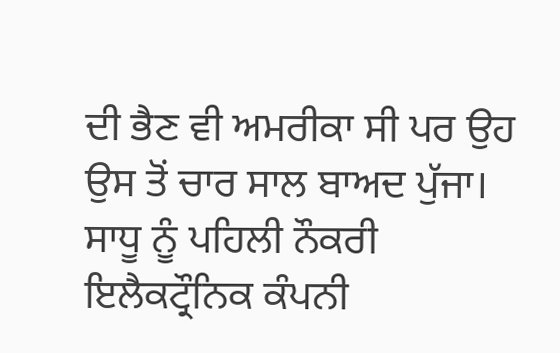ਦੀ ਭੈਣ ਵੀ ਅਮਰੀਕਾ ਸੀ ਪਰ ਉਹ ਉਸ ਤੋਂ ਚਾਰ ਸਾਲ ਬਾਅਦ ਪੁੱਜਾ। ਸਾਧੂ ਨੂੰ ਪਹਿਲੀ ਨੌਕਰੀ ਇਲੈਕਟ੍ਰੌਨਿਕ ਕੰਪਨੀ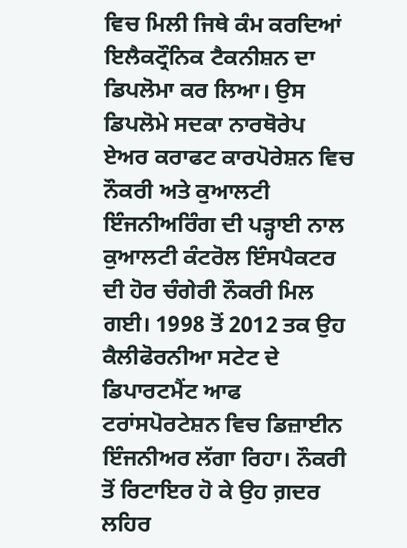ਵਿਚ ਮਿਲੀ ਜਿਥੇ ਕੰਮ ਕਰਦਿਆਂ ਇਲੈਕਟ੍ਰੌਨਿਕ ਟੈਕਨੀਸ਼ਨ ਦਾ ਡਿਪਲੋਮਾ ਕਰ ਲਿਆ। ਉਸ ਡਿਪਲੋਮੇ ਸਦਕਾ ਨਾਰਥੋਰੇਪ ਏਅਰ ਕਰਾਫਟ ਕਾਰਪੋਰੇਸ਼ਨ ਵਿਚ ਨੌਕਰੀ ਅਤੇ ਕੁਆਲਟੀ ਇੰਜਨੀਅਰਿੰਗ ਦੀ ਪੜ੍ਹਾਈ ਨਾਲ ਕੁਆਲਟੀ ਕੰਟਰੋਲ ਇੰਸਪੈਕਟਰ ਦੀ ਹੋਰ ਚੰਗੇਰੀ ਨੌਕਰੀ ਮਿਲ ਗਈ। 1998 ਤੋਂ 2012 ਤਕ ਉਹ ਕੈਲੀਫੋਰਨੀਆ ਸਟੇਟ ਦੇ ਡਿਪਾਰਟਮੈਂਟ ਆਫ ਟਰਾਂਸਪੋਰਟੇਸ਼ਨ ਵਿਚ ਡਿਜ਼ਾਈਨ ਇੰਜਨੀਅਰ ਲੱਗਾ ਰਿਹਾ। ਨੌਕਰੀ ਤੋਂ ਰਿਟਾਇਰ ਹੋ ਕੇ ਉਹ ਗ਼ਦਰ ਲਹਿਰ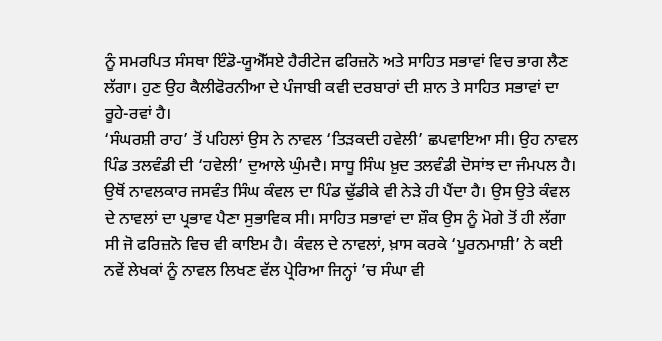ਨੂੰ ਸਮਰਪਿਤ ਸੰਸਥਾ ਇੰਡੋ-ਯੂਐੱਸਏ ਹੈਰੀਟੇਜ ਫਰਿਜ਼ਨੋ ਅਤੇ ਸਾਹਿਤ ਸਭਾਵਾਂ ਵਿਚ ਭਾਗ ਲੈਣ ਲੱਗਾ। ਹੁਣ ਉਹ ਕੈਲੀਫੋਰਨੀਆ ਦੇ ਪੰਜਾਬੀ ਕਵੀ ਦਰਬਾਰਾਂ ਦੀ ਸ਼ਾਨ ਤੇ ਸਾਹਿਤ ਸਭਾਵਾਂ ਦਾ ਰੂਹੇ-ਰਵਾਂ ਹੈ।
‘ਸੰਘਰਸ਼ੀ ਰਾਹ’ ਤੋਂ ਪਹਿਲਾਂ ਉਸ ਨੇ ਨਾਵਲ ‘ਤਿੜਕਦੀ ਹਵੇਲੀ’ ਛਪਵਾਇਆ ਸੀ। ਉਹ ਨਾਵਲ ਪਿੰਡ ਤਲਵੰਡੀ ਦੀ ‘ਹਵੇਲੀ’ ਦੁਆਲੇ ਘੁੰਮਦੈ। ਸਾਧੂ ਸਿੰਘ ਖ਼ੁਦ ਤਲਵੰਡੀ ਦੋਸਾਂਝ ਦਾ ਜੰਮਪਲ ਹੈ। ਉਥੋਂ ਨਾਵਲਕਾਰ ਜਸਵੰਤ ਸਿੰਘ ਕੰਵਲ ਦਾ ਪਿੰਡ ਢੁੱਡੀਕੇ ਵੀ ਨੇੜੇ ਹੀ ਪੈਂਦਾ ਹੈ। ਉਸ ਉਤੇ ਕੰਵਲ ਦੇ ਨਾਵਲਾਂ ਦਾ ਪ੍ਰਭਾਵ ਪੈਣਾ ਸੁਭਾਵਿਕ ਸੀ। ਸਾਹਿਤ ਸਭਾਵਾਂ ਦਾ ਸ਼ੌਕ ਉਸ ਨੂੰ ਮੋਗੇ ਤੋਂ ਹੀ ਲੱਗਾ ਸੀ ਜੋ ਫਰਿਜ਼ਨੋ ਵਿਚ ਵੀ ਕਾਇਮ ਹੈ। ਕੰਵਲ ਦੇ ਨਾਵਲਾਂ, ਖ਼ਾਸ ਕਰਕੇ ‘ਪੂਰਨਮਾਸ਼ੀ’ ਨੇ ਕਈ ਨਵੇਂ ਲੇਖਕਾਂ ਨੂੰ ਨਾਵਲ ਲਿਖਣ ਵੱਲ ਪ੍ਰੇਰਿਆ ਜਿਨ੍ਹਾਂ ’ਚ ਸੰਘਾ ਵੀ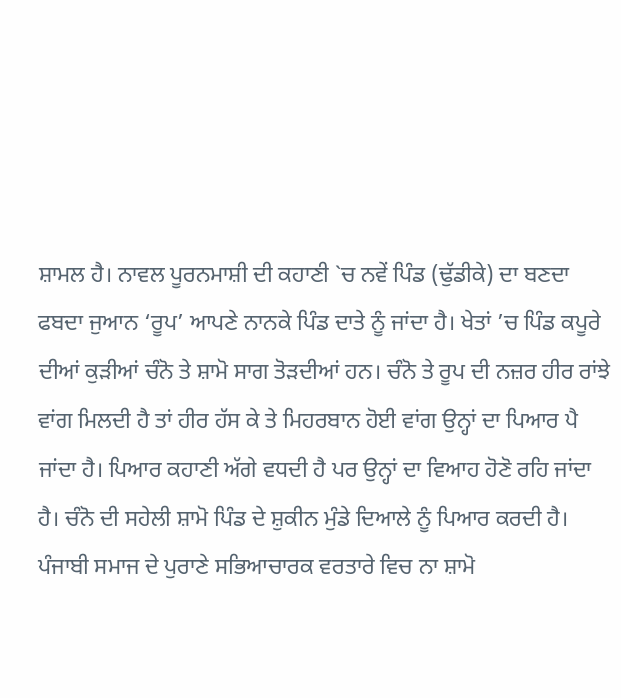ਸ਼ਾਮਲ ਹੈ। ਨਾਵਲ ਪੂਰਨਮਾਸ਼ੀ ਦੀ ਕਹਾਣੀ `ਚ ਨਵੇਂ ਪਿੰਡ (ਢੁੱਡੀਕੇ) ਦਾ ਬਣਦਾ ਫਬਦਾ ਜੁਆਨ ‘ਰੂਪ’ ਆਪਣੇ ਨਾਨਕੇ ਪਿੰਡ ਦਾਤੇ ਨੂੰ ਜਾਂਦਾ ਹੈ। ਖੇਤਾਂ ’ਚ ਪਿੰਡ ਕਪੂਰੇ ਦੀਆਂ ਕੁੜੀਆਂ ਚੰਨੋ ਤੇ ਸ਼ਾਮੋ ਸਾਗ ਤੋੜਦੀਆਂ ਹਨ। ਚੰਨੋ ਤੇ ਰੂਪ ਦੀ ਨਜ਼ਰ ਹੀਰ ਰਾਂਝੇ ਵਾਂਗ ਮਿਲਦੀ ਹੈ ਤਾਂ ਹੀਰ ਹੱਸ ਕੇ ਤੇ ਮਿਹਰਬਾਨ ਹੋਈ ਵਾਂਗ ਉਨ੍ਹਾਂ ਦਾ ਪਿਆਰ ਪੈ ਜਾਂਦਾ ਹੈ। ਪਿਆਰ ਕਹਾਣੀ ਅੱਗੇ ਵਧਦੀ ਹੈ ਪਰ ਉਨ੍ਹਾਂ ਦਾ ਵਿਆਹ ਹੋਣੋ ਰਹਿ ਜਾਂਦਾ ਹੈ। ਚੰਨੋ ਦੀ ਸਹੇਲੀ ਸ਼ਾਮੋ ਪਿੰਡ ਦੇ ਸ਼ੁਕੀਨ ਮੁੰਡੇ ਦਿਆਲੇ ਨੂੰ ਪਿਆਰ ਕਰਦੀ ਹੈ। ਪੰਜਾਬੀ ਸਮਾਜ ਦੇ ਪੁਰਾਣੇ ਸਭਿਆਚਾਰਕ ਵਰਤਾਰੇ ਵਿਚ ਨਾ ਸ਼ਾਮੋ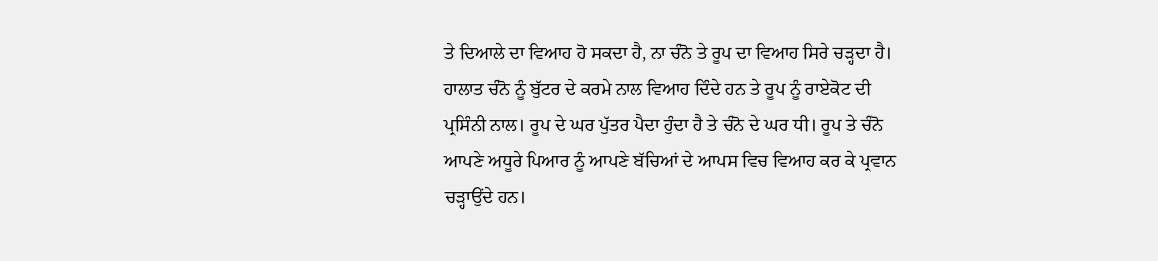ਤੇ ਦਿਆਲੇ ਦਾ ਵਿਆਹ ਹੋ ਸਕਦਾ ਹੈ, ਨਾ ਚੰਨੋ ਤੇ ਰੂਪ ਦਾ ਵਿਆਹ ਸਿਰੇ ਚੜ੍ਹਦਾ ਹੈ। ਹਾਲਾਤ ਚੰਨੋ ਨੂੰ ਬੁੱਟਰ ਦੇ ਕਰਮੇ ਨਾਲ ਵਿਆਹ ਦਿੰਦੇ ਹਨ ਤੇ ਰੂਪ ਨੂੰ ਰਾਏਕੋਟ ਦੀ ਪ੍ਰਸਿੰਨੀ ਨਾਲ। ਰੂਪ ਦੇ ਘਰ ਪੁੱਤਰ ਪੈਦਾ ਹੁੰਦਾ ਹੈ ਤੇ ਚੰਨੋ ਦੇ ਘਰ ਧੀ। ਰੂਪ ਤੇ ਚੰਨੋ ਆਪਣੇ ਅਧੂਰੇ ਪਿਆਰ ਨੂੰ ਆਪਣੇ ਬੱਚਿਆਂ ਦੇ ਆਪਸ ਵਿਚ ਵਿਆਹ ਕਰ ਕੇ ਪ੍ਰਵਾਨ ਚੜ੍ਹਾਉਂਦੇ ਹਨ।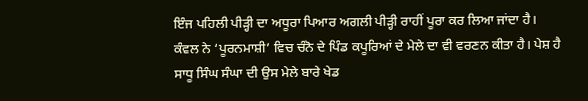ਇੰਜ ਪਹਿਲੀ ਪੀੜ੍ਹੀ ਦਾ ਅਧੂਰਾ ਪਿਆਰ ਅਗਲੀ ਪੀੜ੍ਹੀ ਰਾਹੀਂ ਪੂਰਾ ਕਰ ਲਿਆ ਜਾਂਦਾ ਹੈ। ਕੰਵਲ ਨੇ ‘ਪੂਰਨਮਾਸ਼ੀ’ ਵਿਚ ਚੰਨੋ ਦੇ ਪਿੰਡ ਕਪੂਰਿਆਂ ਦੇ ਮੇਲੇ ਦਾ ਵੀ ਵਰਣਨ ਕੀਤਾ ਹੈ। ਪੇਸ਼ ਹੈ ਸਾਧੂ ਸਿੰਘ ਸੰਘਾ ਦੀ ਉਸ ਮੇਲੇ ਬਾਰੇ ਖੇਡ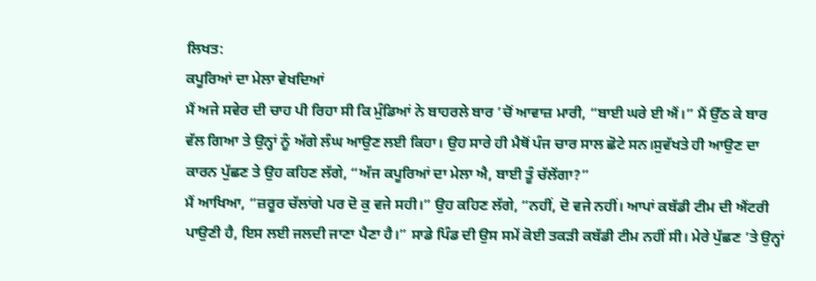ਲਿਖਤ:
ਕਪੂਰਿਆਂ ਦਾ ਮੇਲਾ ਵੇਖਦਿਆਂ
ਮੈਂ ਅਜੇ ਸਵੇਰ ਦੀ ਚਾਹ ਪੀ ਰਿਹਾ ਸੀ ਕਿ ਮੁੰਡਿਆਂ ਨੇ ਬਾਹਰਲੇ ਬਾਰ ’ਚੋਂ ਆਵਾਜ਼ ਮਾਰੀ, “ਬਾਈ ਘਰੇ ਈ ਐਂ।” ਮੈਂ ਉੱਠ ਕੇ ਬਾਰ ਵੱਲ ਗਿਆ ਤੇ ਉਨ੍ਹਾਂ ਨੂੰ ਅੱਗੇ ਲੰਘ ਆਉਣ ਲਈ ਕਿਹਾ। ਉਹ ਸਾਰੇ ਹੀ ਮੈਥੋਂ ਪੰਜ ਚਾਰ ਸਾਲ ਛੋਟੇ ਸਨ।ਸੁਵੱਖਤੇ ਹੀ ਆਉਣ ਦਾ ਕਾਰਨ ਪੁੱਛਣ ਤੇ ਉਹ ਕਹਿਣ ਲੱਗੇ, “ਅੱਜ ਕਪੂਰਿਆਂ ਦਾ ਮੇਲਾ ਐ, ਬਾਈ ਤੂੰ ਚੱਲੇਂਗਾ?”
ਮੈਂ ਆਖਿਆ, “ਜ਼ਰੂਰ ਚੱਲਾਂਗੇ ਪਰ ਦੋ ਕੁ ਵਜੇ ਸਹੀ।” ਉਹ ਕਹਿਣ ਲੱਗੇ, “ਨਹੀਂ, ਦੋ ਵਜੇ ਨਹੀਂ। ਆਪਾਂ ਕਬੱਡੀ ਟੀਮ ਦੀ ਐਂਟਰੀ ਪਾਉਣੀ ਹੈ, ਇਸ ਲਈ ਜਲਦੀ ਜਾਣਾ ਪੈਣਾ ਹੈ।” ਸਾਡੇ ਪਿੰਡ ਦੀ ਉਸ ਸਮੇਂ ਕੋਈ ਤਕੜੀ ਕਬੱਡੀ ਟੀਮ ਨਹੀਂ ਸੀ। ਮੇਰੇ ਪੁੱਛਣ ’ਤੇ ਉਨ੍ਹਾਂ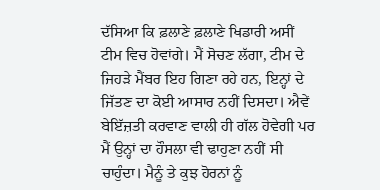ਦੱਸਿਆ ਕਿ ਫ਼ਲਾਣੇ ਫ਼ਲਾਣੇ ਖਿਡਾਰੀ ਅਸੀਂ ਟੀਮ ਵਿਚ ਹੋਵਾਂਗੇ। ਮੈਂ ਸੋਚਣ ਲੱਗਾ, ਟੀਮ ਦੇ ਜਿਹੜੇ ਮੈਂਬਰ ਇਹ ਗਿਣਾ ਰਹੇ ਹਨ, ਇਨ੍ਹਾਂ ਦੇ ਜਿੱਤਣ ਦਾ ਕੋਈ ਆਸਾਰ ਨਹੀਂ ਦਿਸਦਾ। ਐਵੇਂ ਬੇਇੱਜ਼ਤੀ ਕਰਵਾਣ ਵਾਲੀ ਹੀ ਗੱਲ ਹੋਵੇਗੀ ਪਰ ਮੈਂ ਉਨ੍ਹਾਂ ਦਾ ਹੌਸਲਾ ਵੀ ਢਾਹੁਣਾ ਨਹੀਂ ਸੀ ਚਾਹੁੰਦਾ। ਮੈਨੂੰ ਤੇ ਕੁਝ ਹੋਰਨਾਂ ਨੂੰ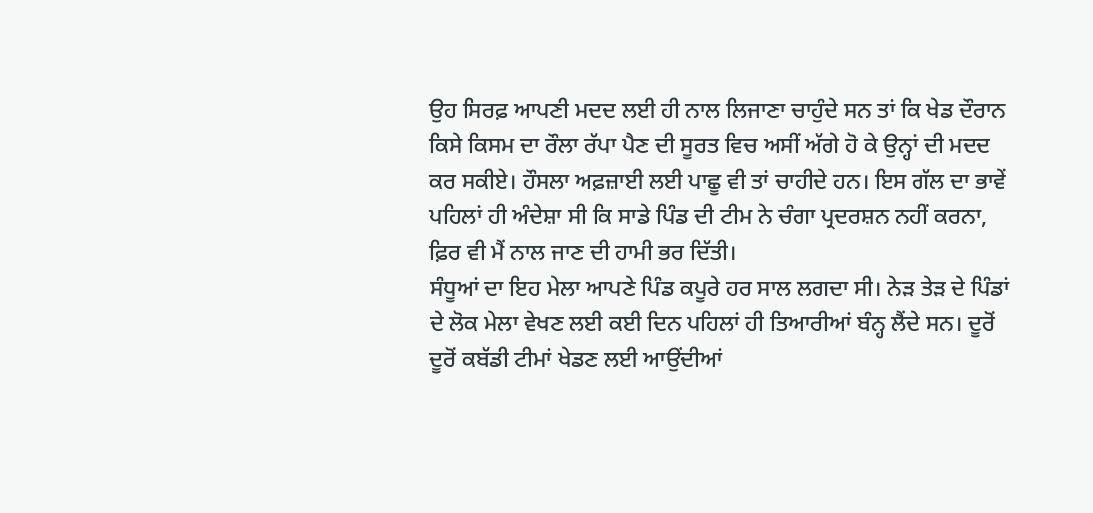ਉਹ ਸਿਰਫ਼ ਆਪਣੀ ਮਦਦ ਲਈ ਹੀ ਨਾਲ ਲਿਜਾਣਾ ਚਾਹੁੰਦੇ ਸਨ ਤਾਂ ਕਿ ਖੇਡ ਦੌਰਾਨ ਕਿਸੇ ਕਿਸਮ ਦਾ ਰੌਲਾ ਰੱਪਾ ਪੈਣ ਦੀ ਸੂਰਤ ਵਿਚ ਅਸੀਂ ਅੱਗੇ ਹੋ ਕੇ ਉਨ੍ਹਾਂ ਦੀ ਮਦਦ ਕਰ ਸਕੀਏ। ਹੌਸਲਾ ਅਫ਼ਜ਼ਾਈ ਲਈ ਪਾਛੂ ਵੀ ਤਾਂ ਚਾਹੀਦੇ ਹਨ। ਇਸ ਗੱਲ ਦਾ ਭਾਵੇਂ ਪਹਿਲਾਂ ਹੀ ਅੰਦੇਸ਼ਾ ਸੀ ਕਿ ਸਾਡੇ ਪਿੰਡ ਦੀ ਟੀਮ ਨੇ ਚੰਗਾ ਪ੍ਰਦਰਸ਼ਨ ਨਹੀਂ ਕਰਨਾ, ਫ਼ਿਰ ਵੀ ਮੈਂ ਨਾਲ ਜਾਣ ਦੀ ਹਾਮੀ ਭਰ ਦਿੱਤੀ।
ਸੰਧੂਆਂ ਦਾ ਇਹ ਮੇਲਾ ਆਪਣੇ ਪਿੰਡ ਕਪੂਰੇ ਹਰ ਸਾਲ ਲਗਦਾ ਸੀ। ਨੇੜ ਤੇੜ ਦੇ ਪਿੰਡਾਂ ਦੇ ਲੋਕ ਮੇਲਾ ਵੇਖਣ ਲਈ ਕਈ ਦਿਨ ਪਹਿਲਾਂ ਹੀ ਤਿਆਰੀਆਂ ਬੰਨ੍ਹ ਲੈਂਦੇ ਸਨ। ਦੂਰੋਂ ਦੂਰੋਂ ਕਬੱਡੀ ਟੀਮਾਂ ਖੇਡਣ ਲਈ ਆਉਂਦੀਆਂ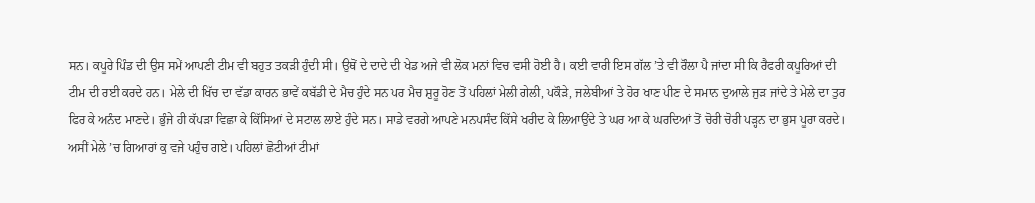ਸਨ। ਕਪੂਰੇ ਪਿੰਡ ਦੀ ਉਸ ਸਮੇਂ ਆਪਣੀ ਟੀਮ ਵੀ ਬਹੁਤ ਤਕੜੀ ਹੁੰਦੀ ਸੀ। ਉਥੋਂ ਦੇ ਦਾਦੇ ਦੀ ਖੇਡ ਅਜੇ ਵੀ ਲੋਕ ਮਨਾਂ ਵਿਚ ਵਸੀ ਹੋਈ ਹੈ। ਕਈ ਵਾਰੀ ਇਸ ਗੱਲ ’ਤੇ ਵੀ ਰੌਲਾ ਪੈ ਜਾਂਦਾ ਸੀ ਕਿ ਰੈਫਰੀ ਕਪੂਰਿਆਂ ਦੀ ਟੀਮ ਦੀ ਰਈ ਕਰਦੇ ਹਨ। ਮੇਲੇ ਦੀ ਖਿੱਚ ਦਾ ਵੱਡਾ ਕਾਰਨ ਭਾਵੇਂ ਕਬੱਡੀ ਦੇ ਮੈਚ ਹੁੰਦੇ ਸਨ ਪਰ ਮੈਚ ਸ਼ੁਰੂ ਹੋਣ ਤੋਂ ਪਹਿਲਾਂ ਮੇਲੀ ਗੇਲੀ, ਪਕੌੜੇ, ਜਲੇਬੀਆਂ ਤੇ ਹੋਰ ਖਾਣ ਪੀਣ ਦੇ ਸਮਾਨ ਦੁਆਲੇ ਜੁੜ ਜਾਂਦੇ ਤੇ ਮੇਲੇ ਦਾ ਤੁਰ ਫਿਰ ਕੇ ਅਨੰਦ ਮਾਣਦੇ। ਭੁੰਜੇ ਹੀ ਕੱਪੜਾ ਵਿਛਾ ਕੇ ਕਿੱਸਿਆਂ ਦੇ ਸਟਾਲ ਲਾਏ ਹੁੰਦੇ ਸਨ। ਸਾਡੇ ਵਰਗੇ ਆਪਣੇ ਮਨਪਸੰਦ ਕਿੱਸੇ ਖਰੀਦ ਕੇ ਲਿਆਉਂਦੇ ਤੇ ਘਰ ਆ ਕੇ ਘਰਦਿਆਂ ਤੋਂ ਚੋਰੀ ਚੋਰੀ ਪੜ੍ਹਨ ਦਾ ਭੁਸ ਪੂਰਾ ਕਰਦੇ।
ਅਸੀਂ ਮੇਲੇ ’ਚ ਗਿਆਰਾਂ ਕੁ ਵਜੇ ਪਹੁੰਚ ਗਏ। ਪਹਿਲਾਂ ਛੋਟੀਆਂ ਟੀਮਾਂ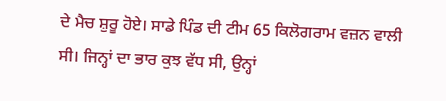ਦੇ ਮੈਚ ਸ਼ੁਰੂ ਹੋਏ। ਸਾਡੇ ਪਿੰਡ ਦੀ ਟੀਮ 65 ਕਿਲੋਗਰਾਮ ਵਜ਼ਨ ਵਾਲੀ ਸੀ। ਜਿਨ੍ਹਾਂ ਦਾ ਭਾਰ ਕੁਝ ਵੱਧ ਸੀ, ਉਨ੍ਹਾਂ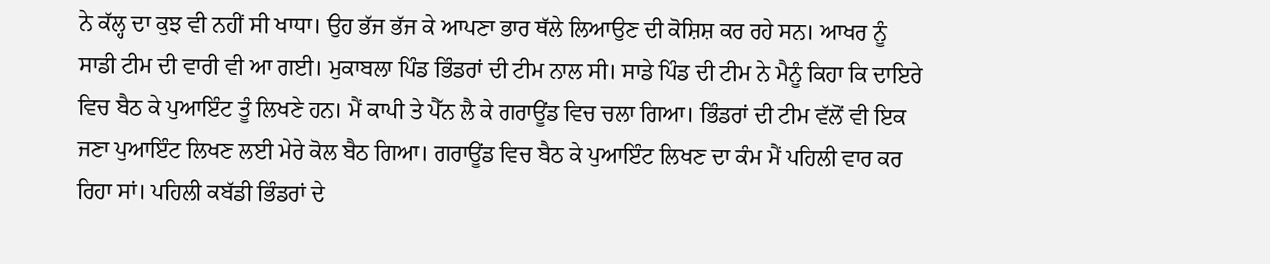ਨੇ ਕੱਲ੍ਹ ਦਾ ਕੁਝ ਵੀ ਨਹੀਂ ਸੀ ਖਾਧਾ। ਉਹ ਭੱਜ ਭੱਜ ਕੇ ਆਪਣਾ ਭਾਰ ਥੱਲੇ ਲਿਆਉਣ ਦੀ ਕੋਸ਼ਿਸ਼ ਕਰ ਰਹੇ ਸਨ। ਆਖਰ ਨੂੰ ਸਾਡੀ ਟੀਮ ਦੀ ਵਾਰੀ ਵੀ ਆ ਗਈ। ਮੁਕਾਬਲਾ ਪਿੰਡ ਭਿੰਡਰਾਂ ਦੀ ਟੀਮ ਨਾਲ ਸੀ। ਸਾਡੇ ਪਿੰਡ ਦੀ ਟੀਮ ਨੇ ਮੈਨੂੰ ਕਿਹਾ ਕਿ ਦਾਇਰੇ ਵਿਚ ਬੈਠ ਕੇ ਪੁਆਇੰਟ ਤੂੰ ਲਿਖਣੇ ਹਨ। ਮੈਂ ਕਾਪੀ ਤੇ ਪੈੱਨ ਲੈ ਕੇ ਗਰਾਊਂਡ ਵਿਚ ਚਲਾ ਗਿਆ। ਭਿੰਡਰਾਂ ਦੀ ਟੀਮ ਵੱਲੋਂ ਵੀ ਇਕ ਜਣਾ ਪੁਆਇੰਟ ਲਿਖਣ ਲਈ ਮੇਰੇ ਕੋਲ ਬੈਠ ਗਿਆ। ਗਰਾਊਂਡ ਵਿਚ ਬੈਠ ਕੇ ਪੁਆਇੰਟ ਲਿਖਣ ਦਾ ਕੰਮ ਮੈਂ ਪਹਿਲੀ ਵਾਰ ਕਰ ਰਿਹਾ ਸਾਂ। ਪਹਿਲੀ ਕਬੱਡੀ ਭਿੰਡਰਾਂ ਦੇ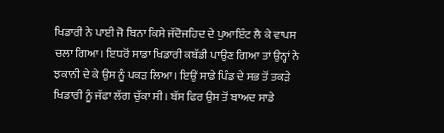ਖਿਡਾਰੀ ਨੇ ਪਾਈ ਜੋ ਬਿਨਾ ਕਿਸੇ ਜੱਦੋਜਹਿਦ ਦੇ ਪੁਆਇੰਟ ਲੈ ਕੇ ਵਾਪਸ ਚਲਾ ਗਿਆ। ਇਧਰੋਂ ਸਾਡਾ ਖਿਡਾਰੀ ਕਬੱਡੀ ਪਾਉਣ ਗਿਆ ਤਾਂ ਉਨ੍ਹਾਂ ਨੇ ਝਕਾਨੀ ਦੇ ਕੇ ਉਸ ਨੂੰ ਪਕੜ ਲਿਆ। ਇਉਂ ਸਾਡੇ ਪਿੰਡ ਦੇ ਸਭ ਤੋਂ ਤਕੜੇ ਖਿਡਾਰੀ ਨੂੰ ਜੱਫਾ ਲੱਗ ਚੁੱਕਾ ਸੀ। ਬੱਸ ਫਿਰ ਉਸ ਤੋਂ ਬਾਅਦ ਸਾਡੇ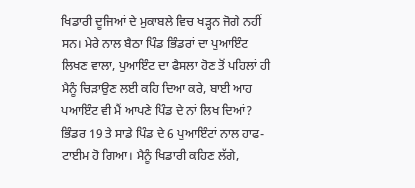ਖਿਡਾਰੀ ਦੂਜਿਆਂ ਦੇ ਮੁਕਾਬਲੇ ਵਿਚ ਖੜ੍ਹਨ ਜੋਗੇ ਨਹੀਂ ਸਨ। ਮੇਰੇ ਨਾਲ ਬੈਠਾ ਪਿੰਡ ਭਿੰਡਰਾਂ ਦਾ ਪੁਆਇੰਟ ਲਿਖਣ ਵਾਲਾ, ਪੁਆਇੰਟ ਦਾ ਫੈਸਲਾ ਹੋਣ ਤੋਂ ਪਹਿਲਾਂ ਹੀ ਮੈਨੂੰ ਚਿੜਾਉਣ ਲਈ ਕਹਿ ਦਿਆ ਕਰੇ, ਬਾਈ ਆਹ ਪਆਇੰਟ ਵੀ ਮੈਂ ਆਪਣੇ ਪਿੰਡ ਦੇ ਨਾਂ ਲਿਖ ਦਿਆਂ? ਭਿੰਡਰ 19 ਤੇ ਸਾਡੇ ਪਿੰਡ ਦੇ 6 ਪੁਆਇੰਟਾਂ ਨਾਲ ਹਾਫ-ਟਾਈਮ ਹੋ ਗਿਆ। ਮੈਨੂੰ ਖਿਡਾਰੀ ਕਹਿਣ ਲੱਗੇ,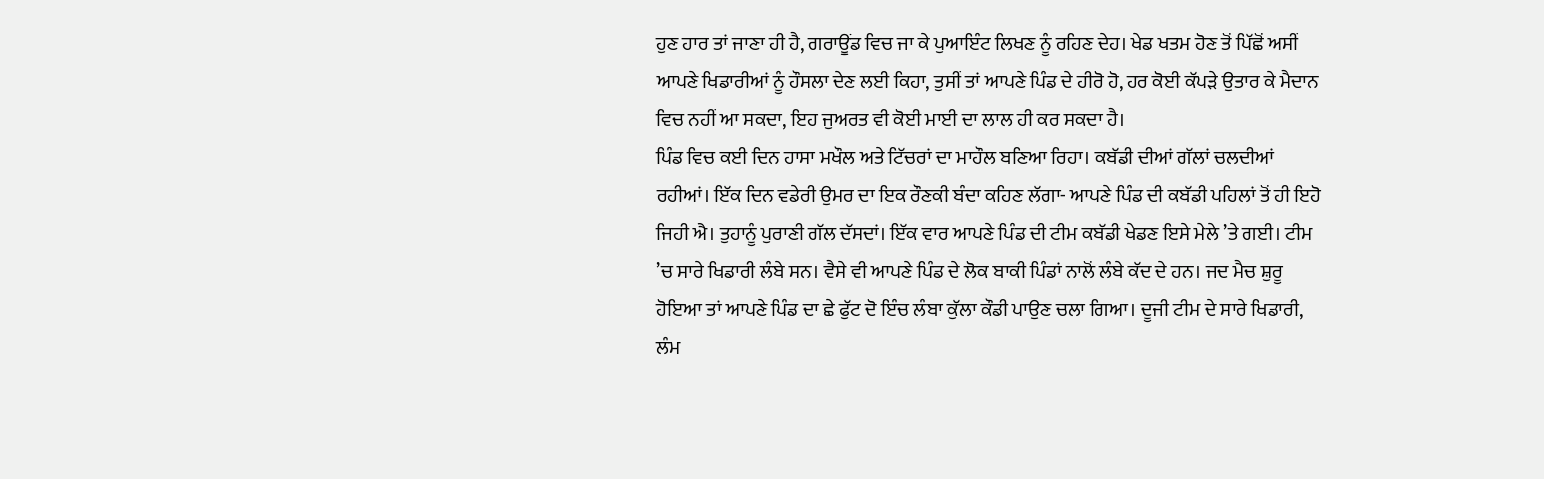ਹੁਣ ਹਾਰ ਤਾਂ ਜਾਣਾ ਹੀ ਹੈ, ਗਰਾਊਂਡ ਵਿਚ ਜਾ ਕੇ ਪੁਆਇੰਟ ਲਿਖਣ ਨੂੰ ਰਹਿਣ ਦੇਹ। ਖੇਡ ਖਤਮ ਹੋਣ ਤੋਂ ਪਿੱਛੋਂ ਅਸੀਂ ਆਪਣੇ ਖਿਡਾਰੀਆਂ ਨੂੰ ਹੌਸਲਾ ਦੇਣ ਲਈ ਕਿਹਾ, ਤੁਸੀਂ ਤਾਂ ਆਪਣੇ ਪਿੰਡ ਦੇ ਹੀਰੋ ਹੋ, ਹਰ ਕੋਈ ਕੱਪੜੇ ਉਤਾਰ ਕੇ ਮੈਦਾਨ ਵਿਚ ਨਹੀਂ ਆ ਸਕਦਾ, ਇਹ ਜੁਅਰਤ ਵੀ ਕੋਈ ਮਾਈ ਦਾ ਲਾਲ ਹੀ ਕਰ ਸਕਦਾ ਹੈ।
ਪਿੰਡ ਵਿਚ ਕਈ ਦਿਨ ਹਾਸਾ ਮਖੌਲ ਅਤੇ ਟਿੱਚਰਾਂ ਦਾ ਮਾਹੌਲ ਬਣਿਆ ਰਿਹਾ। ਕਬੱਡੀ ਦੀਆਂ ਗੱਲਾਂ ਚਲਦੀਆਂ ਰਹੀਆਂ। ਇੱਕ ਦਿਨ ਵਡੇਰੀ ਉਮਰ ਦਾ ਇਕ ਰੌਣਕੀ ਬੰਦਾ ਕਹਿਣ ਲੱਗਾ- ਆਪਣੇ ਪਿੰਡ ਦੀ ਕਬੱਡੀ ਪਹਿਲਾਂ ਤੋਂ ਹੀ ਇਹੋ ਜਿਹੀ ਐ। ਤੁਹਾਨੂੰ ਪੁਰਾਣੀ ਗੱਲ ਦੱਸਦਾਂ। ਇੱਕ ਵਾਰ ਆਪਣੇ ਪਿੰਡ ਦੀ ਟੀਮ ਕਬੱਡੀ ਖੇਡਣ ਇਸੇ ਮੇਲੇ ’ਤੇ ਗਈ। ਟੀਮ ’ਚ ਸਾਰੇ ਖਿਡਾਰੀ ਲੰਬੇ ਸਨ। ਵੈਸੇ ਵੀ ਆਪਣੇ ਪਿੰਡ ਦੇ ਲੋਕ ਬਾਕੀ ਪਿੰਡਾਂ ਨਾਲੋਂ ਲੰਬੇ ਕੱਦ ਦੇ ਹਨ। ਜਦ ਮੈਚ ਸ਼ੁਰੂ ਹੋਇਆ ਤਾਂ ਆਪਣੇ ਪਿੰਡ ਦਾ ਛੇ ਫੁੱਟ ਦੋ ਇੰਚ ਲੰਬਾ ਕੁੱਲਾ ਕੌਡੀ ਪਾਉਣ ਚਲਾ ਗਿਆ। ਦੂਜੀ ਟੀਮ ਦੇ ਸਾਰੇ ਖਿਡਾਰੀ, ਲੰਮ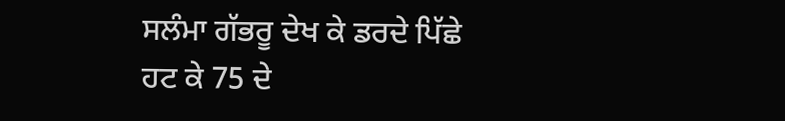ਸਲੰਮਾ ਗੱਭਰੂ ਦੇਖ ਕੇ ਡਰਦੇ ਪਿੱਛੇ ਹਟ ਕੇ 75 ਦੇ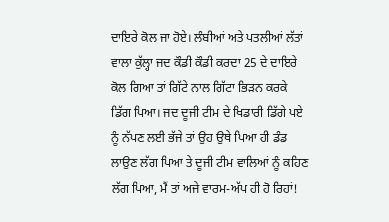ਦਾਇਰੇ ਕੋਲ ਜਾ ਹੋਏ। ਲੰਬੀਆਂ ਅਤੇ ਪਤਲੀਆਂ ਲੱਤਾਂ ਵਾਲਾ ਕੁੱਲ੍ਹਾ ਜਦ ਕੌਡੀ ਕੌਡੀ ਕਰਦਾ 25 ਦੇ ਦਾਇਰੇ ਕੋਲ ਗਿਆ ਤਾਂ ਗਿੱਟੇ ਨਾਲ ਗਿੱਟਾ ਭਿੜਨ ਕਰਕੇ ਡਿੱਗ ਪਿਆ। ਜਦ ਦੂਜੀ ਟੀਮ ਦੇ ਖਿਡਾਰੀ ਡਿੱਗੇ ਪਏ ਨੂੰ ਨੱਪਣ ਲਈ ਭੱਜੇ ਤਾਂ ਉਹ ਉਥੇ ਪਿਆ ਹੀ ਡੰਡ ਲਾਉਣ ਲੱਗ ਪਿਆ ਤੇ ਦੂਜੀ ਟੀਮ ਵਾਲਿਆਂ ਨੂੰ ਕਹਿਣ ਲੱਗ ਪਿਆ, ਮੈਂ ਤਾਂ ਅਜੇ ਵਾਰਮ-ਅੱਪ ਹੀ ਹੋ ਰਿਹਾਂ!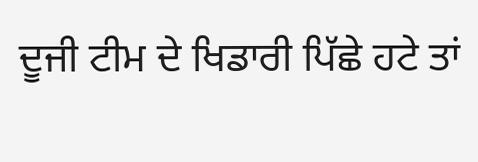ਦੂਜੀ ਟੀਮ ਦੇ ਖਿਡਾਰੀ ਪਿੱਛੇ ਹਟੇ ਤਾਂ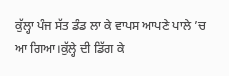ਕੁੱਲ੍ਹਾ ਪੰਜ ਸੱਤ ਡੰਡ ਲਾ ਕੇ ਵਾਪਸ ਆਪਣੇ ਪਾਲੇ ’ਚ ਆ ਗਿਆ।ਕੁੱਲ੍ਹੇ ਦੀ ਡਿੱਗ ਕੇ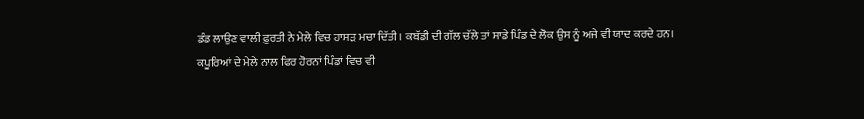ਡੰਡ ਲਾਉਣ ਵਾਲੀ ਫ਼ੁਰਤੀ ਨੇ ਮੇਲੇ ਵਿਚ ਹਾਸੜ ਮਚਾ ਦਿੱਤੀ। ਕਬੱਡੀ ਦੀ ਗੱਲ ਚੱਲੇ ਤਾਂ ਸਾਡੇ ਪਿੰਡ ਦੇ ਲੋਕ ਉਸ ਨੂੰ ਅਜੇ ਵੀ ਯਾਦ ਕਰਦੇ ਹਨ।
ਕਪੂਰਿਆਂ ਦੇ ਮੇਲੇ ਨਾਲ ਫਿਰ ਹੋਰਨਾਂ ਪਿੰਡਾਂ ਵਿਚ ਵੀ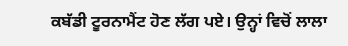ਕਬੱਡੀ ਟੂਰਨਾਮੈਂਟ ਹੋਣ ਲੱਗ ਪਏ। ਉਨ੍ਹਾਂ ਵਿਚੋਂ ਲਾਲਾ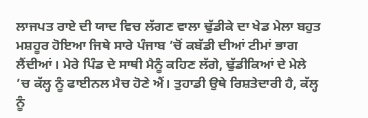ਲਾਜਪਤ ਰਾਏ ਦੀ ਯਾਦ ਵਿਚ ਲੱਗਣ ਵਾਲਾ ਢੁੱਡੀਕੇ ਦਾ ਖੇਡ ਮੇਲਾ ਬਹੁਤ ਮਸ਼ਹੂਰ ਹੋਇਆ ਜਿਥੇ ਸਾਰੇ ਪੰਜਾਬ ’ਚੋਂ ਕਬੱਡੀ ਦੀਆਂ ਟੀਮਾਂ ਭਾਗ ਲੈਂਦੀਆਂ। ਮੇਰੇ ਪਿੰਡ ਦੇ ਸਾਥੀ ਮੈਨੂੰ ਕਹਿਣ ਲੱਗੇ, ਢੁੱਡੀਕਿਆਂ ਦੇ ਮੇਲੇ ’ਚ ਕੱਲ੍ਹ ਨੂੰ ਫਾਈਨਲ ਮੈਚ ਹੋਣੇ ਐਂ। ਤੁਹਾਡੀ ਉਥੇ ਰਿਸ਼ਤੇਦਾਰੀ ਹੈ, ਕੱਲ੍ਹ ਨੂੰ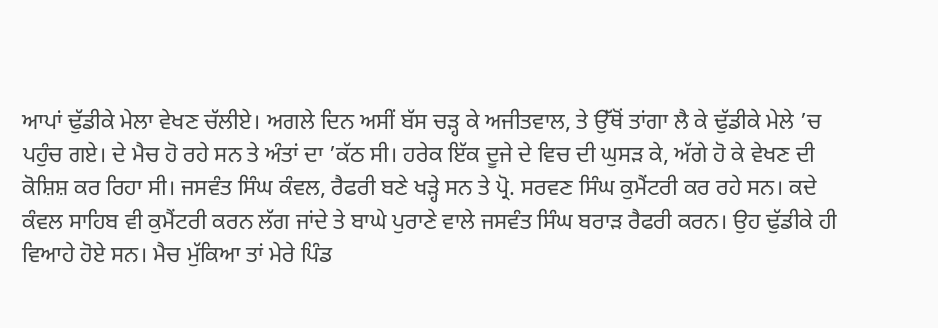ਆਪਾਂ ਢੁੱਡੀਕੇ ਮੇਲਾ ਵੇਖਣ ਚੱਲੀਏ। ਅਗਲੇ ਦਿਨ ਅਸੀਂ ਬੱਸ ਚੜ੍ਹ ਕੇ ਅਜੀਤਵਾਲ, ਤੇ ਉੱਥੋਂ ਤਾਂਗਾ ਲੈ ਕੇ ਢੁੱਡੀਕੇ ਮੇਲੇ ’ਚ ਪਹੁੰਚ ਗਏ। ਦੇ ਮੈਚ ਹੋ ਰਹੇ ਸਨ ਤੇ ਅੰਤਾਂ ਦਾ ’ਕੱਠ ਸੀ। ਹਰੇਕ ਇੱਕ ਦੂਜੇ ਦੇ ਵਿਚ ਦੀ ਘੁਸੜ ਕੇ, ਅੱਗੇ ਹੋ ਕੇ ਵੇਖਣ ਦੀ ਕੋਸ਼ਿਸ਼ ਕਰ ਰਿਹਾ ਸੀ। ਜਸਵੰਤ ਸਿੰਘ ਕੰਵਲ, ਰੈਫਰੀ ਬਣੇ ਖੜ੍ਹੇ ਸਨ ਤੇ ਪ੍ਰੋ. ਸਰਵਣ ਸਿੰਘ ਕੁਮੈਂਟਰੀ ਕਰ ਰਹੇ ਸਨ। ਕਦੇ ਕੰਵਲ ਸਾਹਿਬ ਵੀ ਕੁਮੈਂਟਰੀ ਕਰਨ ਲੱਗ ਜਾਂਦੇ ਤੇ ਬਾਘੇ ਪੁਰਾਣੇ ਵਾਲੇ ਜਸਵੰਤ ਸਿੰਘ ਬਰਾੜ ਰੈਫਰੀ ਕਰਨ। ਉਹ ਢੁੱਡੀਕੇ ਹੀ ਵਿਆਹੇ ਹੋਏ ਸਨ। ਮੈਚ ਮੁੱਕਿਆ ਤਾਂ ਮੇਰੇ ਪਿੰਡ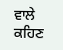ਵਾਲੇ ਕਹਿਣ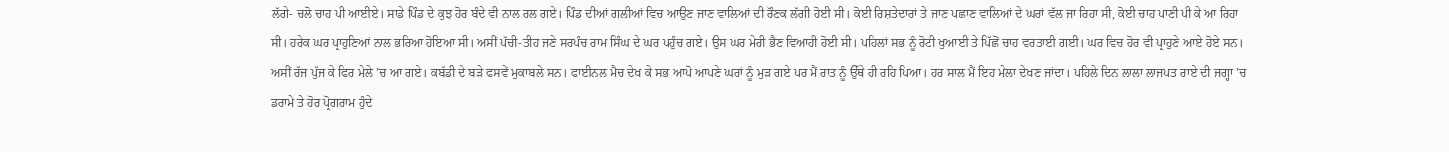ਲੱਗੇ- ਚਲੋ ਚਾਹ ਪੀ ਆਈਏ। ਸਾਡੇ ਪਿੰਡ ਦੇ ਕੁਝ ਹੋਰ ਬੰਦੇ ਵੀ ਨਾਲ ਰਲ ਗਏ। ਪਿੰਡ ਦੀਆਂ ਗਲੀਆਂ ਵਿਚ ਆਉਣ ਜਾਣ ਵਾਲਿਆਂ ਦੀ ਰੌਣਕ ਲੱਗੀ ਹੋਈ ਸੀ। ਕੋਈ ਰਿਸ਼ਤੇਦਾਰਾਂ ਤੇ ਜਾਣ ਪਛਾਣ ਵਾਲਿਆਂ ਦੇ ਘਰਾਂ ਵੱਲ ਜਾ ਰਿਹਾ ਸੀ, ਕੋਈ ਚਾਹ ਪਾਣੀ ਪੀ ਕੇ ਆ ਰਿਹਾ ਸੀ। ਹਰੇਕ ਘਰ ਪ੍ਰਾਹੁਣਿਆਂ ਨਾਲ ਭਰਿਆ ਹੋਇਆ ਸੀ। ਅਸੀਂ ਪੱਚੀ-ਤੀਹ ਜਣੇ ਸਰਪੰਚ ਰਾਮ ਸਿੰਘ ਦੇ ਘਰ ਪਹੁੰਚ ਗਏ। ਉਸ ਘਰ ਮੇਰੀ ਭੈਣ ਵਿਆਹੀ ਹੋਈ ਸੀ। ਪਹਿਲਾਂ ਸਭ ਨੂੰ ਰੋਟੀ ਖੁਆਈ ਤੇ ਪਿੱਛੋਂ ਚਾਹ ਵਰਤਾਈ ਗਈ। ਘਰ ਵਿਚ ਹੋਰ ਵੀ ਪ੍ਰਾਹੁਣੇ ਆਏ ਹੋਏ ਸਨ। ਅਸੀਂ ਰੱਜ ਪੁੱਜ ਕੇ ਫਿਰ ਮੇਲੇ ’ਚ ਆ ਗਏ। ਕਬੱਡੀ ਦੇ ਬੜੇ ਫਸਵੇਂ ਮੁਕਾਬਲੇ ਸਨ। ਫਾਈਨਲ ਮੈਚ ਦੇਖ ਕੇ ਸਭ ਆਪੋ ਆਪਣੇ ਘਰਾਂ ਨੂੰ ਮੁੜ ਗਏ ਪਰ ਮੈਂ ਰਾਤ ਨੂੰ ਉੱਥੇ ਹੀ ਰਹਿ ਪਿਆ। ਹਰ ਸਾਲ ਮੈਂ ਇਹ ਮੇਲਾ ਦੇਖਣ ਜਾਂਦਾ। ਪਹਿਲੇ ਦਿਨ ਲਾਲਾ ਲਾਜਪਤ ਰਾਏ ਦੀ ਜਗ੍ਹਾ ’ਚ ਡਰਾਮੇ ਤੇ ਹੋਰ ਪ੍ਰੋਗਰਾਮ ਹੁੰਦੇ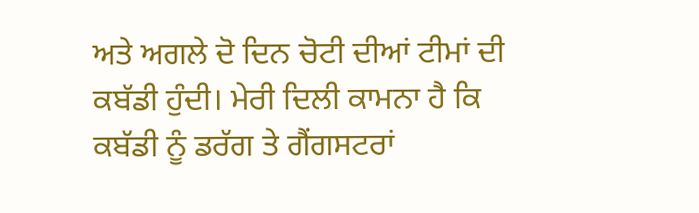ਅਤੇ ਅਗਲੇ ਦੋ ਦਿਨ ਚੋਟੀ ਦੀਆਂ ਟੀਮਾਂ ਦੀ ਕਬੱਡੀ ਹੁੰਦੀ। ਮੇਰੀ ਦਿਲੀ ਕਾਮਨਾ ਹੈ ਕਿ ਕਬੱਡੀ ਨੂੰ ਡਰੱਗ ਤੇ ਗੈਂਗਸਟਰਾਂ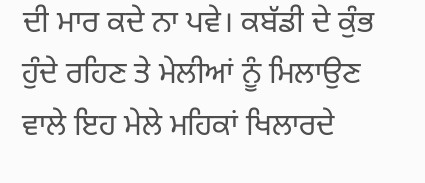ਦੀ ਮਾਰ ਕਦੇ ਨਾ ਪਵੇ। ਕਬੱਡੀ ਦੇ ਕੁੰਭ ਹੁੰਦੇ ਰਹਿਣ ਤੇ ਮੇਲੀਆਂ ਨੂੰ ਮਿਲਾਉਣ ਵਾਲੇ ਇਹ ਮੇਲੇ ਮਹਿਕਾਂ ਖਿਲਾਰਦੇ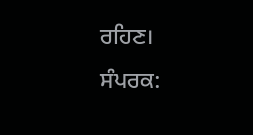ਰਹਿਣ।
ਸੰਪਰਕ: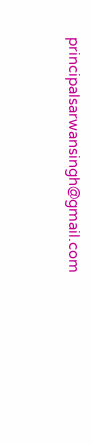principalsarwansingh@gmail.com